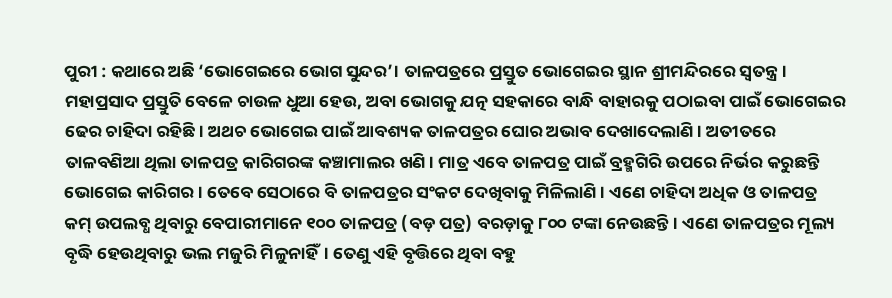ପୁରୀ : କଥାରେ ଅଛି ‘ଭୋଗେଇରେ ଭୋଗ ସୁନ୍ଦର’। ତାଳପତ୍ରରେ ପ୍ରସ୍ତୁତ ଭୋଗେଇର ସ୍ଥାନ ଶ୍ରୀମନ୍ଦିରରେ ସ୍ବତନ୍ତ୍ର। ମହାପ୍ରସାଦ ପ୍ରସ୍ତୁତି ବେଳେ ଚାଉଳ ଧୁଆ ହେଉ, ଅବା ଭୋଗକୁ ଯତ୍ନ ସହକାରେ ବାନ୍ଧି ବାହାରକୁ ପଠାଇବା ପାଇଁ ଭୋଗେଇର ଢେର ଚାହିଦା ରହିଛି। ଅଥଚ ଭୋଗେଇ ପାଇଁ ଆବଶ୍ୟକ ତାଳପତ୍ରର ଘୋର ଅଭାବ ଦେଖାଦେଲାଣି। ଅତୀତରେ ତାଳବଣିଆ ଥିଲା ତାଳପତ୍ର କାରିଗରଙ୍କ କଞ୍ଚାମାଲର ଖଣି। ମାତ୍ର ଏବେ ତାଳପତ୍ର ପାଇଁ ବ୍ରହ୍ମଗିରି ଉପରେ ନିର୍ଭର କରୁଛନ୍ତି ଭୋଗେଇ କାରିଗର। ତେବେ ସେଠାରେ ବି ତାଳପତ୍ରର ସଂକଟ ଦେଖିବାକୁ ମିଳିଲାଣି। ଏଣେ ଚାହିଦା ଅଧିକ ଓ ତାଳପତ୍ର କମ୍ ଉପଲବ୍ଧ ଥିବାରୁ ବେପାରୀମାନେ ୧୦୦ ତାଳପତ୍ର (ବଡ଼ ପତ୍ର) ବରଡ଼ାକୁ ୮୦୦ ଟଙ୍କା ନେଉଛନ୍ତି। ଏଣେ ତାଳପତ୍ରର ମୂଲ୍ୟ ବୃଦ୍ଧି ହେଉଥିବାରୁ ଭଲ ମଜୁରି ମିଳୁନାହିଁ। ତେଣୁ ଏହି ବୃତ୍ତିରେ ଥିବା ବହୁ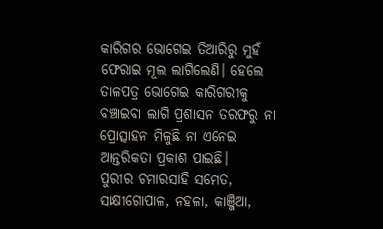କାରିଗର ଭୋଗେଇ ତିଆରିରୁ ମୁହଁ ଫେରାଇ ମୂଲ ଲାଗିଲେଣି। ହେଲେ ତାଳପତ୍ର ଭୋଗେଇ କାରିଗରୀକୁ ବଞ୍ଚାଇବା ଲାଗି ପ୍ରଶାସନ ତରଫରୁ ନା ପ୍ରୋତ୍ସାହନ ମିଳୁଛି ନା ଏନେଇ ଆନ୍ତରିକତା ପ୍ରକାଶ ପାଇଛି।
ପୁରୀର ଚମାରସାହି ସମେତ, ସାକ୍ଷୀଗୋପାଳ, ନହଳା, କାଞ୍ଜିଆ,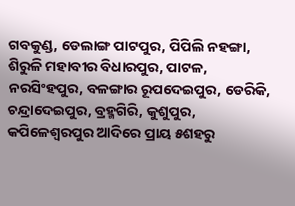ଗବକୁଣ୍ଡ, ଡେଲାଙ୍ଗ ପାଟପୁର, ପିପିଲି ନହଙ୍ଗା, ଶିରୁଳି ମହାବୀର ବିଧାରପୁର, ପାଟଳ, ନରସିଂହପୁର, ବଳଙ୍ଗାର ରୂପଦେଇପୁର, ଡେରିକି, ଚନ୍ଦ୍ରାଦେଇପୁର, ବ୍ରହ୍ମଗିରି, କୁଶୁପୁର, କପିଳେଶ୍ବରପୁର ଆଦିରେ ପ୍ରାୟ ୫ଶହରୁ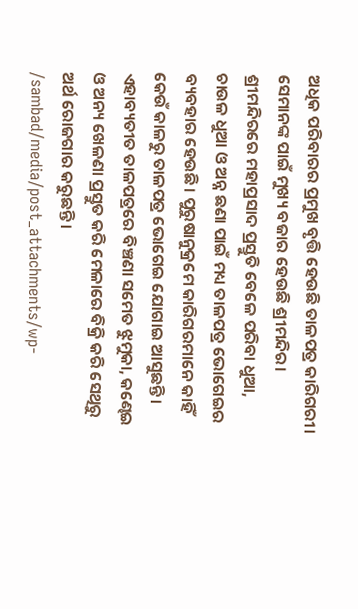ଅଧିକ ପରିବାରର ପ୍ରମୁଖ ବୃତ୍ତି ହେଉଛି ତାଳପତ୍ର କାରିଗରୀ। ସେମାନଙ୍କ ପାଇଁ ମୁଖ୍ୟ ବଜାର ହେଉଛି ଶ୍ରୀମନ୍ଦିର। ଶ୍ରୀମନ୍ଦିରରେ ମହାପ୍ରସାଦ ପ୍ରସ୍ତୁତି ବେଳେ ପରିବା ଧୁଆ, ଚାଉଳ ଧୁଆ ଓ ଅନ୍ନ ଛଣା ପାଇଁ ମଧ୍ୟ ତାଳପତ୍ର ଭୋଗେଇର ବ୍ୟବହାର ହେଉଛି। ପୁରୁଷାନୁକ୍ରମେ କାରିଗରମାନେ କାହିଁ କେଉଁ କାଳରୁ ତାଳପତ୍ର ଭୋଗେଇ ଯୋଗାଇ ଆସୁଛନ୍ତି। ଏହାବ୍ୟତୀତ ତାଳପତ୍ରରେ ବିଞ୍ଚଣା ସମେତ ଝୁମୁକା, କଣ୍ଢେଇ ଓ ଅନ୍ୟ ଖେଳଣା ପ୍ରସ୍ତୁତ କରି ମେଳାରେ ବିକ୍ରି କରି ସେଥିରୁ ଅର୍ଥ ରୋଜଗାର କରୁଛନ୍ତି।
/sambad/media/post_attachments/wp-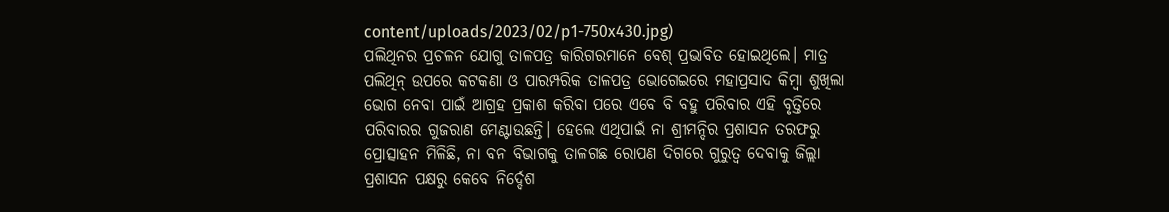content/uploads/2023/02/p1-750x430.jpg)
ପଲିଥିନର ପ୍ରଚଳନ ଯୋଗୁ ତାଳପତ୍ର କାରିଗରମାନେ ବେଶ୍ ପ୍ରଭାବିତ ହୋଇଥିଲେ। ମାତ୍ର ପଲିଥିନ୍ ଉପରେ କଟକଣା ଓ ପାରମ୍ପରିକ ତାଳପତ୍ର ଭୋଗେଇରେ ମହାପ୍ରସାଦ କିମ୍ବା ଶୁଖିଲା ଭୋଗ ନେବା ପାଇଁ ଆଗ୍ରହ ପ୍ରକାଶ କରିବା ପରେ ଏବେ ବି ବହୁ ପରିବାର ଏହି ବୃତ୍ତିରେ ପରିବାରର ଗୁଜରାଣ ମେଣ୍ଟାଉଛନ୍ତି। ହେଲେ ଏଥିପାଇଁ ନା ଶ୍ରୀମନ୍ଦିର ପ୍ରଶାସନ ତରଫରୁ ପ୍ରୋତ୍ସାହନ ମିଳିଛି, ନା ବନ ବିଭାଗକୁ ତାଳଗଛ ରୋପଣ ଦିଗରେ ଗୁରୁତ୍ବ ଦେବାକୁ ଜିଲ୍ଲା ପ୍ରଶାସନ ପକ୍ଷରୁ କେବେ ନିର୍ଦ୍ଦେଶ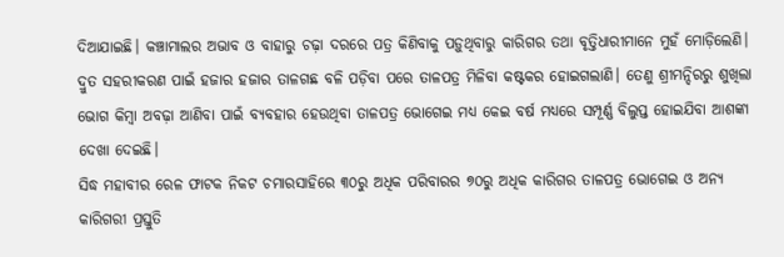ଦିଆଯାଇଛି। କଞ୍ଚାମାଲର ଅଭାବ ଓ ବାହାରୁ ଚଢ଼ା ଦରରେ ପତ୍ର କିଣିବାକୁ ପଡ଼ୁଥିବାରୁ କାରିଗର ତଥା ବୃତ୍ତିଧାରୀମାନେ ମୁହଁ ମୋଡ଼ିଲେଣି। ଦ୍ରୁତ ସହରୀକରଣ ପାଇଁ ହଜାର ହଜାର ତାଳଗଛ ବଳି ପଡ଼ିବା ପରେ ତାଳପତ୍ର ମିଳିବା କଷ୍ଟକର ହୋଇଗଲାଣି। ତେଣୁ ଶ୍ରୀମନ୍ଦିରରୁ ଶୁଖିଲା ଭୋଗ କିମ୍ବା ଅବଢ଼ା ଆଣିବା ପାଇଁ ବ୍ୟବହାର ହେଉଥିବା ତାଳପତ୍ର ଭୋଗେଇ ମଧ୍ୟ କେଇ ବର୍ଷ ମଧ୍ୟରେ ସମ୍ପୂର୍ଣ୍ଣ ବିଲୁପ୍ତ ହୋଇଯିବା ଆଶଙ୍କା ଦେଖା ଦେଇଛି।
ସିଦ୍ଧ ମହାବୀର ରେଳ ଫାଟକ ନିକଟ ଚମାରସାହିରେ ୩୦ରୁ ଅଧିକ ପରିବାରର ୭୦ରୁ ଅଧିକ କାରିଗର ତାଳପତ୍ର ଭୋଗେଇ ଓ ଅନ୍ୟ କାରିଗରୀ ପ୍ରସ୍ତୁତି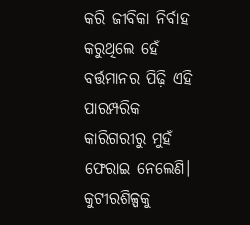କରି ଜୀବିକା ନିର୍ବାହ କରୁଥିଲେ ହେଁ ବର୍ତ୍ତମାନର ପିଢ଼ି ଏହି ପାରମ୍ପରିକ କାରିଗରୀରୁ ମୁହଁ ଫେରାଇ ନେଲେଣି। କୁଟୀରଶିଳ୍ପକୁ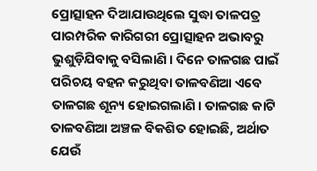ପ୍ରୋତ୍ସାହନ ଦିଆଯାଉଥିଲେ ସୁଦ୍ଧା ତାଳପତ୍ର ପାରମ୍ପରିକ କାରିଗରୀ ପ୍ରୋତ୍ସାହନ ଅଭାବରୁ ଭୁଶୁଡ଼ିଯିବାକୁ ବସିଲାଣି। ଦିନେ ତାଳଗଛ ପାଇଁ ପରିଚୟ ବହନ କରୁଥିବା ତାଳବଣିଆ ଏବେ ତାଳଗଛ ଶୂନ୍ୟ ହୋଇଗଲାଣି। ତାଳଗଛ କାଟି ତାଳବଣିଆ ଅଞ୍ଚଳ ବିକଶିତ ହୋଇଛି, ଅର୍ଥାତ ଯେଉଁ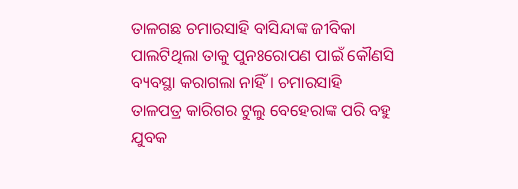ତାଳଗଛ ଚମାରସାହି ବାସିନ୍ଦାଙ୍କ ଜୀବିକା ପାଲଟିଥିଲା ତାକୁ ପୁନଃରୋପଣ ପାଇଁ କୌଣସି ବ୍ୟବସ୍ଥା କରାଗଲା ନାହିଁ। ଚମାରସାହି ତାଳପତ୍ର କାରିଗର ଟୁଲୁ ବେହେରାଙ୍କ ପରି ବହୁ ଯୁବକ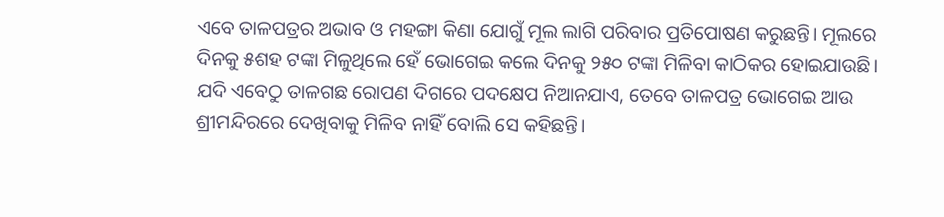ଏବେ ତାଳପତ୍ରର ଅଭାବ ଓ ମହଙ୍ଗା କିଣା ଯୋଗୁଁ ମୂଲ ଲାଗି ପରିବାର ପ୍ରତିପୋଷଣ କରୁଛନ୍ତି। ମୂଲରେ ଦିନକୁ ୫ଶହ ଟଙ୍କା ମିଳୁଥିଲେ ହେଁ ଭୋଗେଇ କଲେ ଦିନକୁ ୨୫୦ ଟଙ୍କା ମିଳିବା କାଠିକର ହୋଇଯାଉଛି। ଯଦି ଏବେଠୁ ତାଳଗଛ ରୋପଣ ଦିଗରେ ପଦକ୍ଷେପ ନିଆନଯାଏ, ତେବେ ତାଳପତ୍ର ଭୋଗେଇ ଆଉ ଶ୍ରୀମନ୍ଦିରରେ ଦେଖିବାକୁ ମିଳିବ ନାହିଁ ବୋଲି ସେ କହିଛନ୍ତି।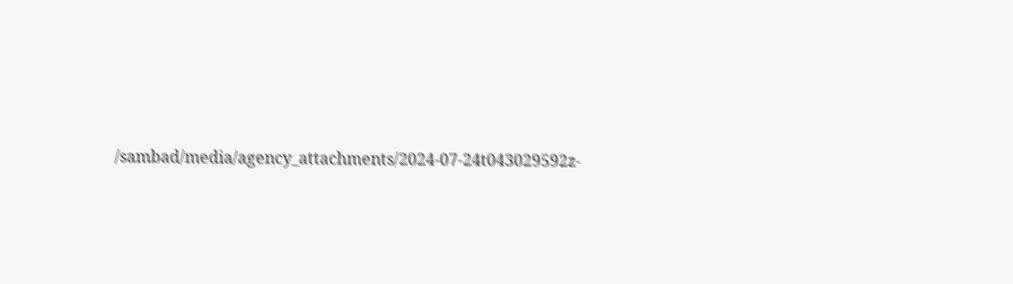/sambad/media/agency_attachments/2024-07-24t043029592z-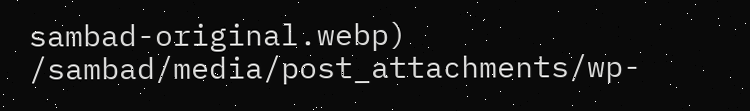sambad-original.webp)
/sambad/media/post_attachments/wp-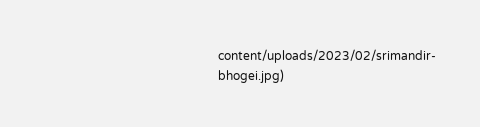content/uploads/2023/02/srimandir-bhogei.jpg)